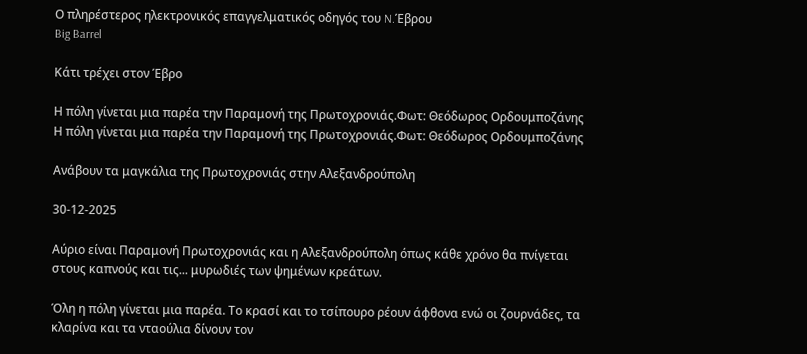Ο πληρέστερος ηλεκτρονικός επαγγελματικός οδηγός του N.Έβρου
Big Barrel

Κάτι τρέχει στον Έβρο

Η πόλη γίνεται μια παρέα την Παραμονή της Πρωτοχρονιάς.Φωτ: Θεόδωρος Ορδουμποζάνης
Η πόλη γίνεται μια παρέα την Παραμονή της Πρωτοχρονιάς.Φωτ: Θεόδωρος Ορδουμποζάνης

Ανάβουν τα μαγκάλια της Πρωτοχρονιάς στην Αλεξανδρούπολη

30-12-2025

Αύριο είναι Παραμονή Πρωτοχρονιάς και η Αλεξανδρούπολη όπως κάθε χρόνο θα πνίγεται στους καπνούς και τις... μυρωδιές των ψημένων κρεάτων.

Όλη η πόλη γίνεται μια παρέα. Το κρασί και το τσίπουρο ρέουν άφθονα ενώ οι ζουρνάδες, τα κλαρίνα και τα νταούλια δίνουν τον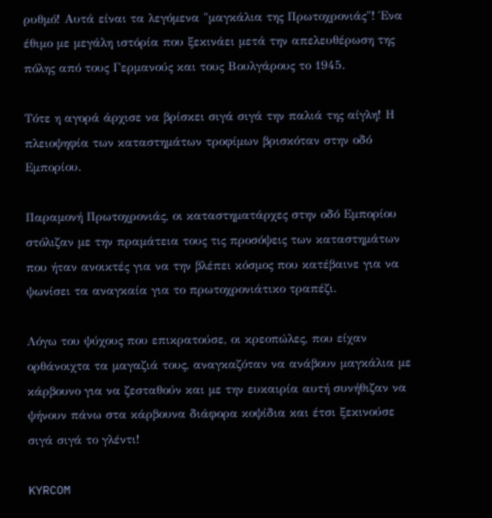ρυθμό! Αυτά είναι τα λεγόμενα "μαγκάλια της Πρωτοχρονιάς"! Ένα έθιμο με μεγάλη ιστόρία που ξεκινάει μετά την απελευθέρωση της πόλης από τους Γερμανούς και τους Βουλγάρους το 1945.

Τότε η αγορά άρχισε να βρίσκει σιγά σιγά την παλιά της αίγλη! Η πλειοψηφία των καταστημάτων τροφίμων βρισκόταν στην οδό Εμπορίου.

Παραμονή Πρωτοχρονιάς, οι καταστηματάρχες στην οδό Εμπορίου στόλιζαν με την πραμάτεια τους τις προσόψεις των καταστημάτων που ήταν ανοικτές για να την βλέπει κόσμος που κατέβαινε για να ψωνίσει τα αναγκαία για το πρωτοχρονιάτικο τραπέζι.

Λόγω του ψύχους που επικρατούσε, οι κρεοπώλες, που είχαν ορθάνοιχτα τα μαγαζιά τους, αναγκαζόταν να ανάβουν μαγκάλια με κάρβουνο για να ζεσταθούν και με την ευκαιρία αυτή συνήθιζαν να ψήνουν πάνω στα κάρβουνα διάφορα κοψίδια και έτσι ξεκινούσε σιγά σιγά το γλέντι!

KYRCOM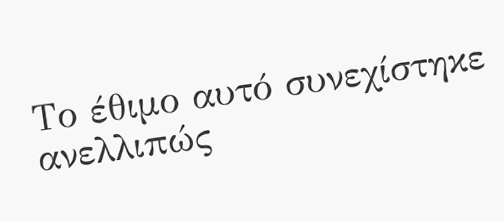Το έθιμο αυτό συνεχίστηκε ανελλιπώς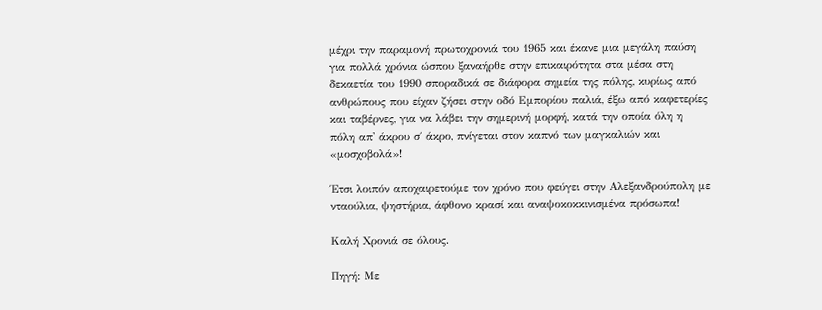μέχρι την παραμονή πρωτοχρονιά του 1965 και έκανε μια μεγάλη παύση για πολλά χρόνια ώσπου ξαναήρθε στην επικαιρότητα στα μέσα στη δεκαετία του 1990 σποραδικά σε διάφορα σημεία της πόλης, κυρίως από ανθρώπους που είχαν ζήσει στην οδό Εμπορίου παλιά, έξω από καφετερίες και ταβέρνες, για να λάβει την σημερινή μορφή, κατά την οποία όλη η πόλη απ' άκρου σ΄ άκρο, πνίγεται στον καπνό των μαγκαλιών και «μοσχοβολά»!

Έτσι λοιπόν αποχαιρετούμε τον χρόνο που φεύγει στην Αλεξανδρούπολη με νταούλια, ψηστήρια, άφθονο κρασί και αναψοκοκκινισμένα πρόσωπα!

Καλή Χρονιά σε όλους.

Πηγή: Με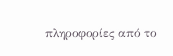πληροφορίες από το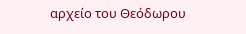αρχείο του Θεόδωρου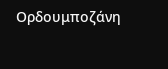Ορδουμποζάνη